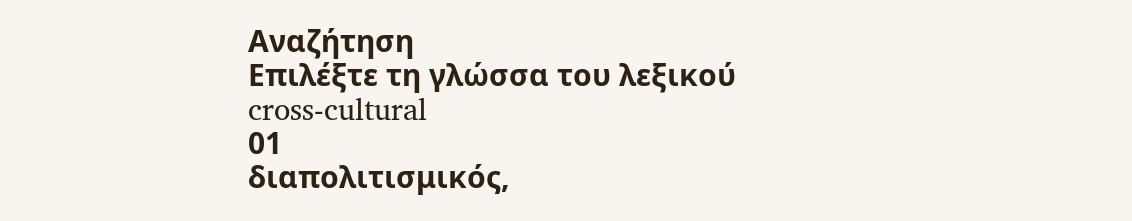Αναζήτηση
Επιλέξτε τη γλώσσα του λεξικού
cross-cultural
01
διαπολιτισμικός,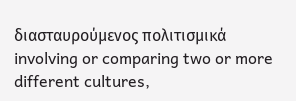διασταυρούμενος πολιτισμικά
involving or comparing two or more different cultures,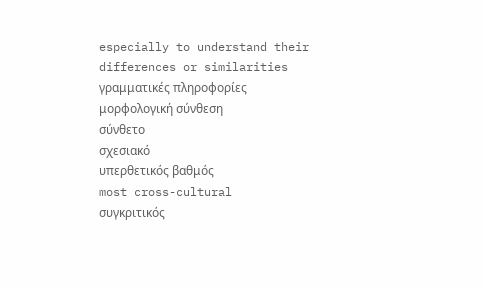especially to understand their differences or similarities
γραμματικές πληροφορίες
μορφολογική σύνθεση
σύνθετο
σχεσιακό
υπερθετικός βαθμός
most cross-cultural
συγκριτικός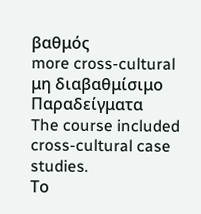βαθμός
more cross-cultural
μη διαβαθμίσιμο
Παραδείγματα
The course included cross-cultural case studies.
Το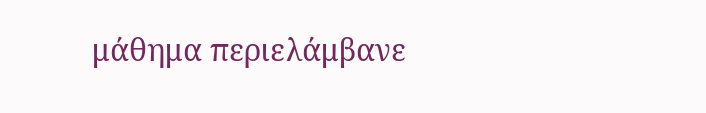μάθημα περιελάμβανε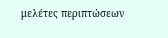μελέτες περιπτώσεων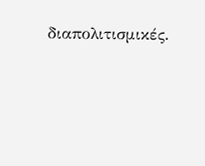διαπολιτισμικές.